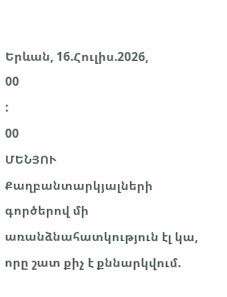Երևան, 16.Հուլիս.2026,
00
:
00
ՄԵՆՅՈՒ
Քաղբանտարկյալների գործերով մի առանձնահատկություն էլ կա, որը շատ քիչ է քննարկվում.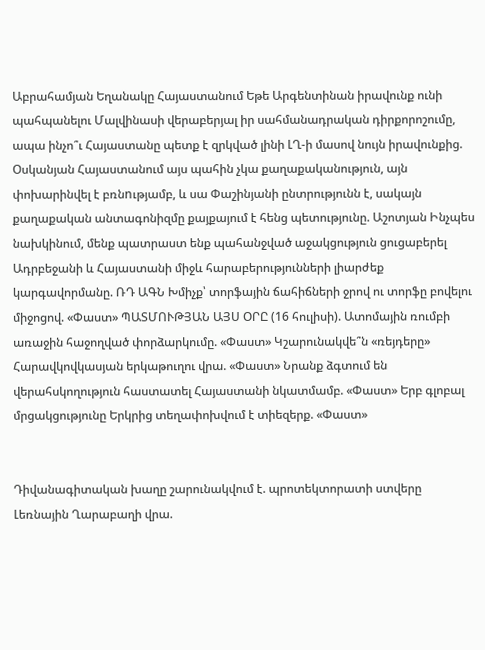Աբրահամյան Եղանակը Հայաստանում Եթե Արգենտինան իրավունք ունի պահպանելու Մալվինասի վերաբերյալ իր սահմանադրական դիրքորոշումը, ապա ինչո՞ւ Հայաստանը պետք է զրկված լինի ԼՂ-ի մասով նույն իրավունքից. Օսկանյան Հայաստանում այս պահին չկա քաղաքականություն, այն փոխարինվել է բռնnւթյամբ, և սա Փաշինյանի ընտրությունն է, սակայն քաղաքական անտագոնիզմը քայքայում է հենց պետությունը. Աշոտյան Ինչպես նախկինում, մենք պատրաստ ենք պահանջված աջակցություն ցուցաբերել Ադրբեջանի և Հայաստանի միջև հարաբերությունների լիարժեք կարգավորմանը. ՌԴ ԱԳՆ Խմիչք՝ տորֆային ճահիճների ջրով ու տորֆը բովելու միջոցով. «Փաստ» ՊԱՏՄՈՒԹՅԱՆ ԱՅՍ ՕՐԸ (16 հուլիսի). Ատոմային ռումբի առաջին հաջողված փորձարկումը. «Փաստ» Կշարունակվե՞ն «ռեյդերը» Հարավկովկասյան երկաթուղու վրա. «Փաստ» Նրանք ձգտում են վերահսկողություն հաստատել Հայաստանի նկատմամբ. «Փաստ» Երբ գլոբալ մրցակցությունը Երկրից տեղափոխվում է տիեզերք. «Փաստ»


Դիվանագիտական խաղը շարունակվում է. պրոտեկտորատի ստվերը Լեռնային Ղարաբաղի վրա.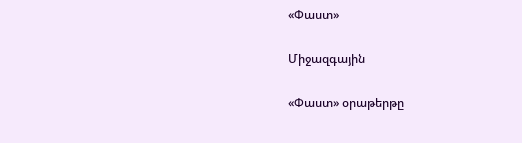«Փաստ»

Միջազգային

«Փաստ» օրաթերթը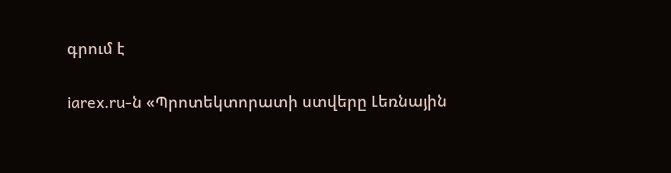գրում է

iarex.ru-ն «Պրոտեկտորատի ստվերը Լեռնային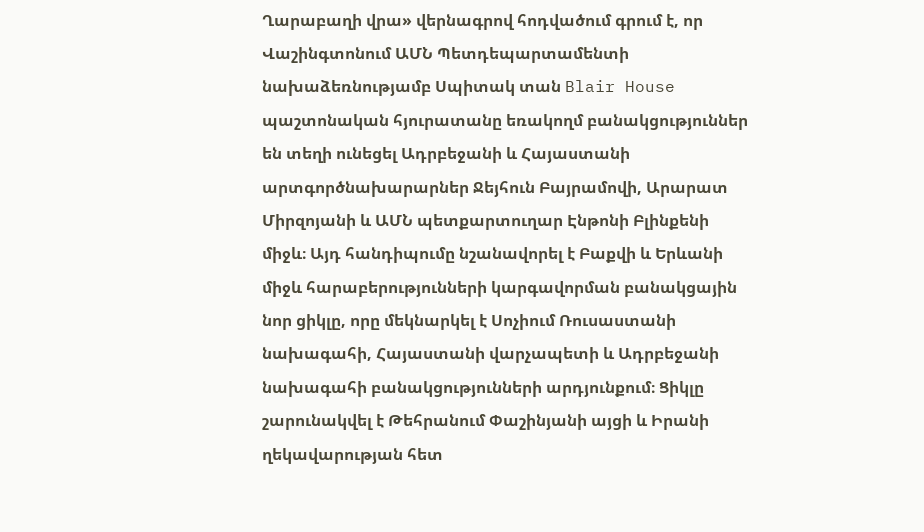Ղարաբաղի վրա» վերնագրով հոդվածում գրում է, որ Վաշինգտոնում ԱՄՆ Պետդեպարտամենտի նախաձեռնությամբ Սպիտակ տան Blair House պաշտոնական հյուրատանը եռակողմ բանակցություններ են տեղի ունեցել Ադրբեջանի և Հայաստանի արտգործնախարարներ Ջեյհուն Բայրամովի, Արարատ Միրզոյանի և ԱՄՆ պետքարտուղար Էնթոնի Բլինքենի միջև։ Այդ հանդիպումը նշանավորել է Բաքվի և Երևանի միջև հարաբերությունների կարգավորման բանակցային նոր ցիկլը, որը մեկնարկել է Սոչիում Ռուսաստանի նախագահի, Հայաստանի վարչապետի և Ադրբեջանի նախագահի բանակցությունների արդյունքում։ Ցիկլը շարունակվել է Թեհրանում Փաշինյանի այցի և Իրանի ղեկավարության հետ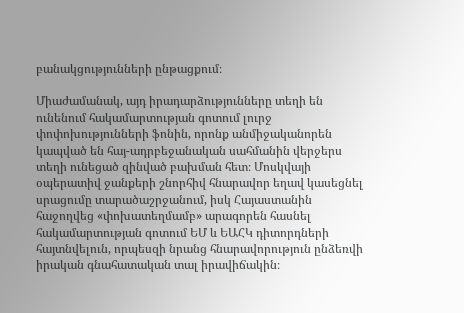բանակցությունների ընթացքում։

Միաժամանակ, այդ իրադարձությունները տեղի են ունենում հակամարտության գոտում լուրջ փոփոխությունների ֆոնին, որոնք անմիջականորեն կապված են հայ-ադրբեջանական սահմանին վերջերս տեղի ունեցած զինված բախման հետ։ Մոսկվայի օպերատիվ ջանքերի շնորհիվ հնարավոր եղավ կասեցնել սրացումը տարածաշրջանում, իսկ Հայաստանին հաջողվեց «փոխատեղմամբ» արագորեն հասնել հակամարտության գոտում ԵՄ և ԵԱՀԿ դիտորդների հայտնվելուն, որպեսզի նրանց հնարավորություն ընձեռվի իրական գնահատական տալ իրավիճակին։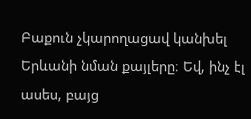Բաքուն չկարողացավ կանխել Երևանի նման քայլերը։ Եվ, ինչ էլ ասես, բայց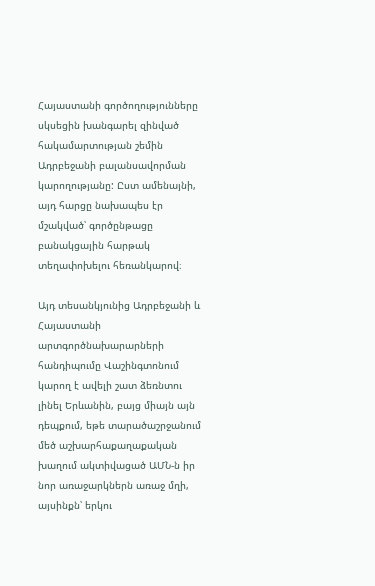Հայաստանի գործողությունները սկսեցին խանգարել զինված հակամարտության շեմին Ադրբեջանի բալանսավորման կարողությանը: Ըստ ամենայնի, այդ հարցը նախապես էր մշակված՝ գործընթացը բանակցային հարթակ տեղափոխելու հեռանկարով։

Այդ տեսանկյունից Ադրբեջանի և Հայաստանի արտգործնախարարների հանդիպումը Վաշինգտոնում կարող է ավելի շատ ձեռնտու լինել Երևանին, բայց միայն այն դեպքում, եթե տարածաշրջանում մեծ աշխարհաքաղաքական խաղում ակտիվացած ԱՄՆ-ն իր նոր առաջարկներն առաջ մղի, այսինքն՝ երկու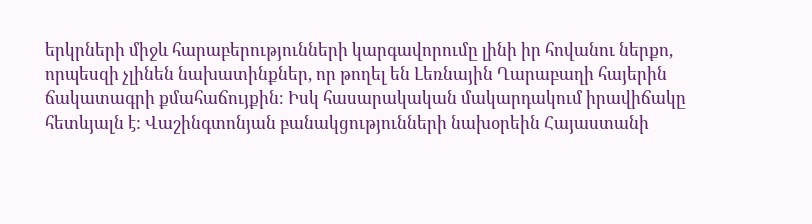երկրների միջև հարաբերությունների կարգավորումը լինի իր հովանու ներքո, որպեսզի չլինեն նախատինքներ, որ թողել են Լեռնային Ղարաբաղի հայերին ճակատագրի քմահաճույքին։ Իսկ հասարակական մակարդակում իրավիճակը հետևյալն է: Վաշինգտոնյան բանակցությունների նախօրեին Հայաստանի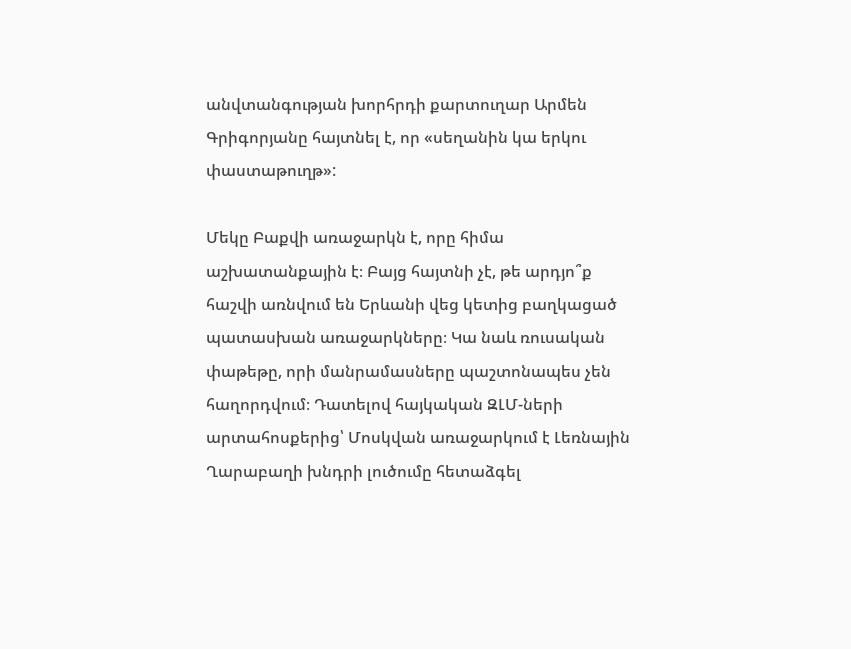անվտանգության խորհրդի քարտուղար Արմեն Գրիգորյանը հայտնել է, որ «սեղանին կա երկու փաստաթուղթ»:

Մեկը Բաքվի առաջարկն է, որը հիմա աշխատանքային է։ Բայց հայտնի չէ, թե արդյո՞ք հաշվի առնվում են Երևանի վեց կետից բաղկացած պատասխան առաջարկները։ Կա նաև ռուսական փաթեթը, որի մանրամասները պաշտոնապես չեն հաղորդվում։ Դատելով հայկական ԶԼՄ-ների արտահոսքերից՝ Մոսկվան առաջարկում է Լեռնային Ղարաբաղի խնդրի լուծումը հետաձգել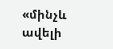«մինչև ավելի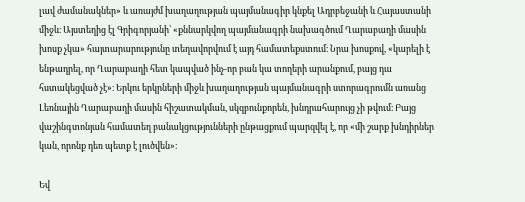լավ ժամանակներ» և առայժմ խաղաղության պայմանագիր կնքել Ադրբեջանի և Հայաստանի միջև։ Այստեղից էլ Գրիգորյանի՝ «քննարկվող պայմանագրի նախագծում Ղարաբաղի մասին խոսք չկա» հայտարարությունը տեղավորվում է այդ համատեքստում։ Նրա խոսքով, «կարելի է ենթադրել, որ Ղարաբաղի հետ կապված ինչ-որ բան կա տողերի արանքում, բայց դա հստակեցված չէ»։ Երկու երկրների միջև խաղաղության պայմանագրի ստորագրումն առանց Լեռնային Ղարաբաղի մասին հիշատակման, սկզբունքորեն, խնդրահարույց չի թվում։ Բայց վաշինգտոնյան համատեղ բանակցությունների ընթացքում պարզվել է, որ «մի շարք խնդիրներ կան, որոնք դեռ պետք է լուծվեն»։

Եվ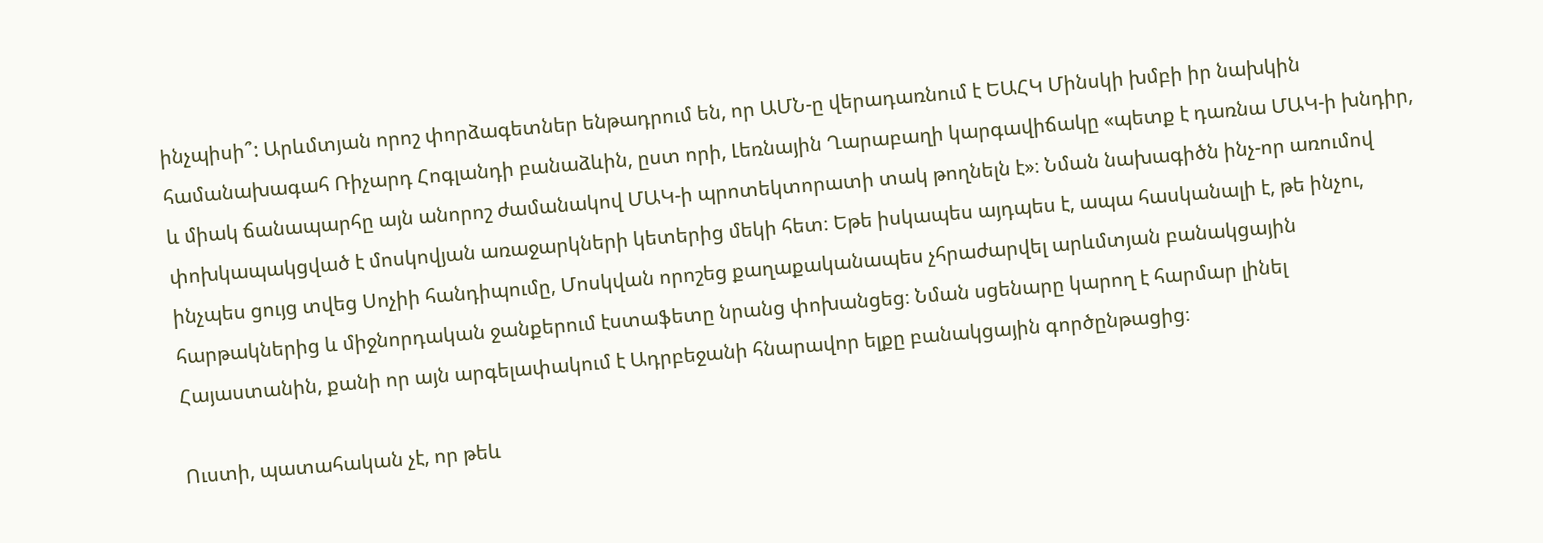ինչպիսի՞: Արևմտյան որոշ փորձագետներ ենթադրում են, որ ԱՄՆ-ը վերադառնում է ԵԱՀԿ Մինսկի խմբի իր նախկին համանախագահ Ռիչարդ Հոգլանդի բանաձևին, ըստ որի, Լեռնային Ղարաբաղի կարգավիճակը «պետք է դառնա ՄԱԿ-ի խնդիր, և միակ ճանապարհը այն անորոշ ժամանակով ՄԱԿ-ի պրոտեկտորատի տակ թողնելն է»։ Նման նախագիծն ինչ-որ առումով փոխկապակցված է մոսկովյան առաջարկների կետերից մեկի հետ։ Եթե իսկապես այդպես է, ապա հասկանալի է, թե ինչու, ինչպես ցույց տվեց Սոչիի հանդիպումը, Մոսկվան որոշեց քաղաքականապես չհրաժարվել արևմտյան բանակցային հարթակներից և միջնորդական ջանքերում էստաֆետը նրանց փոխանցեց։ Նման սցենարը կարող է հարմար լինել Հայաստանին, քանի որ այն արգելափակում է Ադրբեջանի հնարավոր ելքը բանակցային գործընթացից։

Ուստի, պատահական չէ, որ թեև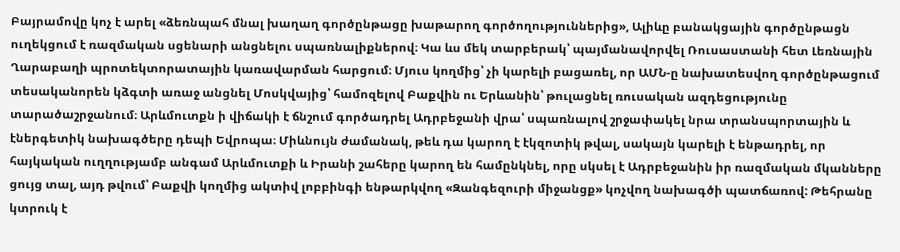Բայրամովը կոչ է արել «ձեռնպահ մնալ խաղաղ գործընթացը խաթարող գործողություններից», Ալիևը բանակցային գործընթացն ուղեկցում է ռազմական սցենարի անցնելու սպառնալիքներով։ Կա ևս մեկ տարբերակ՝ պայմանավորվել Ռուսաստանի հետ Լեռնային Ղարաբաղի պրոտեկտորատային կառավարման հարցում։ Մյուս կողմից՝ չի կարելի բացառել, որ ԱՄՆ-ը նախատեսվող գործընթացում տեսականորեն կձգտի առաջ անցնել Մոսկվայից՝ համոզելով Բաքվին ու Երևանին՝ թուլացնել ռուսական ազդեցությունը տարածաշրջանում։ Արևմուտքն ի վիճակի է ճնշում գործադրել Ադրբեջանի վրա՝ սպառնալով շրջափակել նրա տրանսպորտային և էներգետիկ նախագծերը դեպի Եվրոպա։ Միևնույն ժամանակ, թեև դա կարող է էկզոտիկ թվալ, սակայն կարելի է ենթադրել, որ հայկական ուղղությամբ անգամ Արևմուտքի և Իրանի շահերը կարող են համընկնել, որը սկսել է Ադրբեջանին իր ռազմական մկանները ցույց տալ, այդ թվում՝ Բաքվի կողմից ակտիվ լոբբինգի ենթարկվող «Զանգեզուրի միջանցք» կոչվող նախագծի պատճառով: Թեհրանը կտրուկ է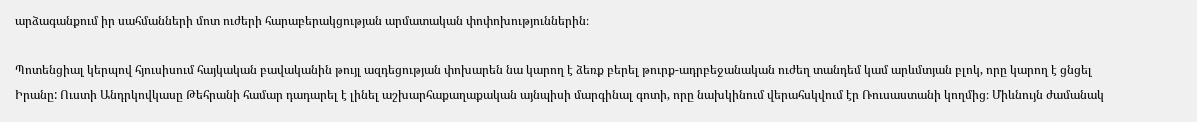արձագանքում իր սահմանների մոտ ուժերի հարաբերակցության արմատական փոփոխություններին։

Պոտենցիալ կերպով հյուսիսում հայկական բավականին թույլ ազդեցության փոխարեն նա կարող է ձեռք բերել թուրք-ադրբեջանական ուժեղ տանդեմ կամ արևմտյան բլոկ, որը կարող է ցնցել Իրանը: Ուստի Անդրկովկասը Թեհրանի համար դադարել է լինել աշխարհաքաղաքական այնպիսի մարգինալ գոտի, որը նախկինում վերահսկվում էր Ռուսաստանի կողմից։ Միևնույն ժամանակ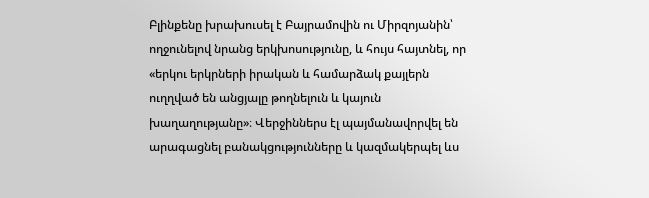Բլինքենը խրախուսել է Բայրամովին ու Միրզոյանին՝ ողջունելով նրանց երկխոսությունը, և հույս հայտնել, որ «երկու երկրների իրական և համարձակ քայլերն ուղղված են անցյալը թողնելուն և կայուն խաղաղությանը»։ Վերջիններս էլ պայմանավորվել են արագացնել բանակցությունները և կազմակերպել ևս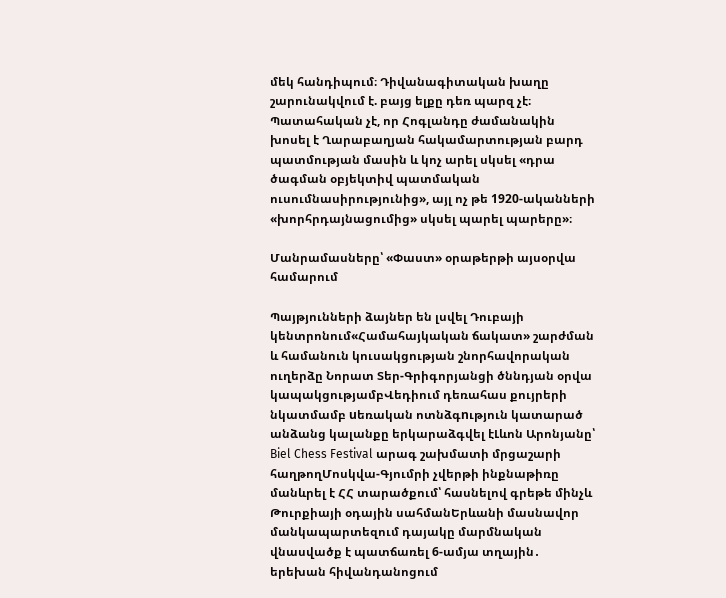մեկ հանդիպում։ Դիվանագիտական խաղը շարունակվում է. բայց ելքը դեռ պարզ չէ։ Պատահական չէ, որ Հոգլանդը ժամանակին խոսել է Ղարաբաղյան հակամարտության բարդ պատմության մասին և կոչ արել սկսել «դրա ծագման օբյեկտիվ պատմական ուսումնասիրությունից», այլ ոչ թե 1920-ականների «խորհրդայնացումից» սկսել պարել պարերը»։

Մանրամասները՝ «Փաստ» օրաթերթի այսօրվա համարում

Պայթյունների ձայներ են լսվել Դուբայի կենտրոնում«Համահայկական ճակատ» շարժման և համանուն կուսակցության շնորհավորական ուղերձը Նորատ Տեր-Գրիգորյանցի ծննդյան օրվա կապակցությամբՎեդիում դեռահաս քույրերի նկատմամբ uեռական ոտնձգnւթյուն կատարած անձանց կալանքը երկարաձգվել էԼևոն Արոնյանը՝ Biel Chess Festival արագ շախմատի մրցաշարի հաղթողՄոսկվա-Գյումրի չվերթի ինքնաթիռը մանևրել է ՀՀ տարածքում՝ հասնելով գրեթե մինչև Թուրքիայի օդային սահմանԵրևանի մասնավոր մանկապարտեզում դայակը մարմնական վնասվածք է պատճառել 6-ամյա տղային․ երեխան հիվանդանոցում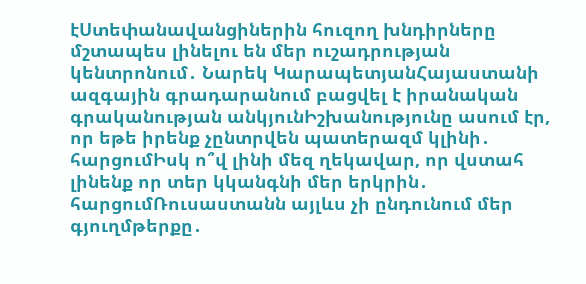էՍտեփանավանցիներին հուզող խնդիրները մշտապես լինելու են մեր ուշադրության կենտրոնում․ Նարեկ ԿարապետյանՀայաստանի ազգային գրադարանում բացվել է իրանական գրականության անկյունԻշխանությունը ասում էր, որ եթե իրենք չընտրվեն պատերազմ կլինի․ հարցումԻսկ ո՞վ լինի մեզ ղեկավար, որ վստահ լինենք որ տեր կկանգնի մեր երկրին․ հարցումՌուսաստանն այլևս չի ընդունում մեր գյուղմթերքը․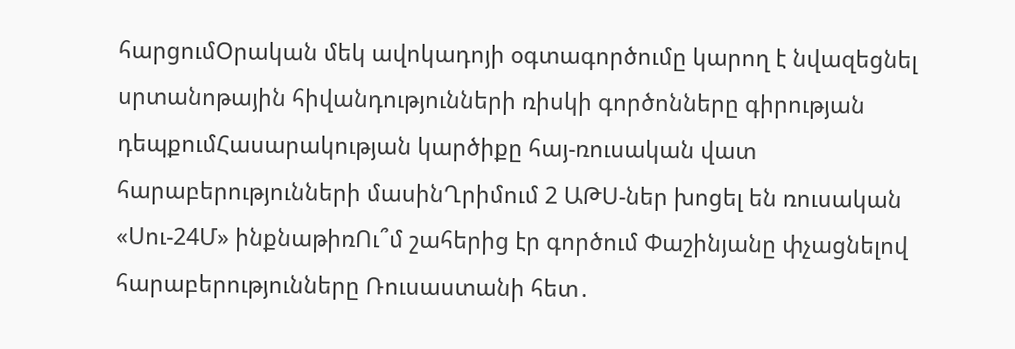հարցումՕրական մեկ ավոկադոյի օգտագործումը կարող է նվազեցնել սրտանոթային հիվանդությունների ռիսկի գործոնները գիրության դեպքումՀասարակության կարծիքը հայ-ռուսական վատ հարաբերությունների մասինՂրիմում 2 ԱԹՍ-ներ խոցել են ռուսական «Սու-24Մ» ինքնաթիռՈւ՞մ շահերից էր գործում Փաշինյանը փչացնելով հարաբերությունները Ռուսաստանի հետ․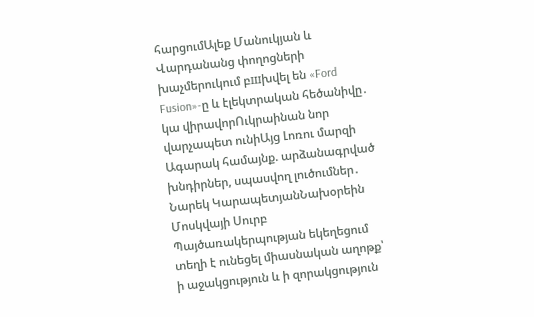հարցումԱլեք Մանուկյան և Վարդանանց փողոցների խաչմերուկում բшխվել են «Ford Fusion»-ը և էլեկտրական հեծանիվը․ կա վիրավորՈւկրաինան նոր վարչապետ ունիԱյց Լոռու մարզի Ագարակ համայնք. արձանագրված խնդիրներ, սպասվող լուծումներ․ Նարեկ ԿարապետյանՆախօրեին Մոսկվայի Սուրբ Պայծառակերպության եկեղեցում տեղի է ունեցել միասնական աղոթք՝ ի աջակցություն և ի զորակցություն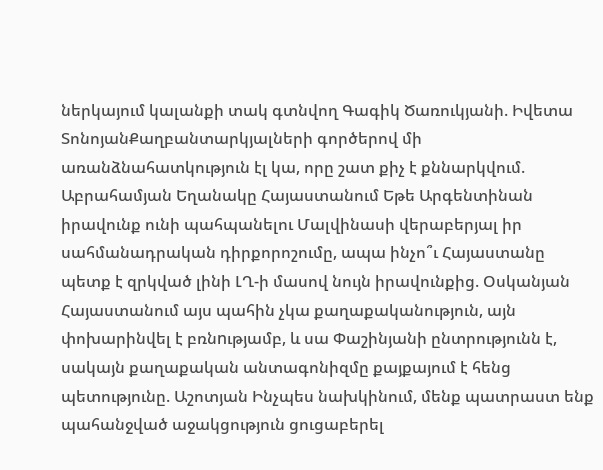ներկայում կալանքի տակ գտնվող Գագիկ Ծառուկյանի. Իվետա ՏոնոյանՔաղբանտարկյալների գործերով մի առանձնահատկություն էլ կա, որը շատ քիչ է քննարկվում. Աբրահամյան Եղանակը Հայաստանում Եթե Արգենտինան իրավունք ունի պահպանելու Մալվինասի վերաբերյալ իր սահմանադրական դիրքորոշումը, ապա ինչո՞ւ Հայաստանը պետք է զրկված լինի ԼՂ-ի մասով նույն իրավունքից. Օսկանյան Հայաստանում այս պահին չկա քաղաքականություն, այն փոխարինվել է բռնnւթյամբ, և սա Փաշինյանի ընտրությունն է, սակայն քաղաքական անտագոնիզմը քայքայում է հենց պետությունը. Աշոտյան Ինչպես նախկինում, մենք պատրաստ ենք պահանջված աջակցություն ցուցաբերել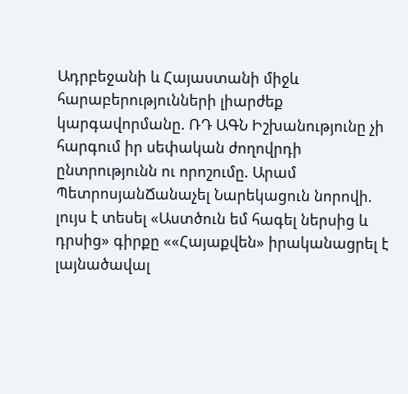Ադրբեջանի և Հայաստանի միջև հարաբերությունների լիարժեք կարգավորմանը. ՌԴ ԱԳՆ Իշխանությունը չի հարգում իր սեփական ժողովրդի ընտրությունն ու որոշումը. Արամ ՊետրոսյանՃանաչել Նարեկացուն նորովի. լույս է տեսել «Աստծուն եմ հագել ներսից և դրսից» գիրքը ««Հայաքվեն» իրականացրել է լայնածավալ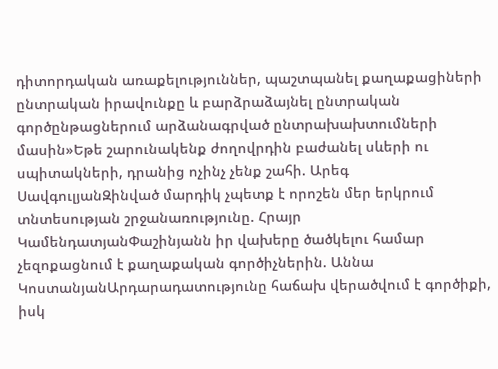դիտորդական առաքելություններ, պաշտպանել քաղաքացիների ընտրական իրավունքը և բարձրաձայնել ընտրական գործընթացներում արձանագրված ընտրախախտումների մասին»Եթե շարունակենք ժողովրդին բաժանել սևերի ու սպիտակների, դրանից ոչինչ չենք շահի. Արեգ ՍավգուլյանԶինված մարդիկ չպետք է որոշեն մեր երկրում տնտեսության շրջանառությունը. Հրայր ԿամենդատյանՓաշինյանն իր վախերը ծածկելու համար չեզոքացնում է քաղաքական գործիչներին. Աննա ԿոստանյանԱրդարադատությունը հաճախ վերածվում է գործիքի, իսկ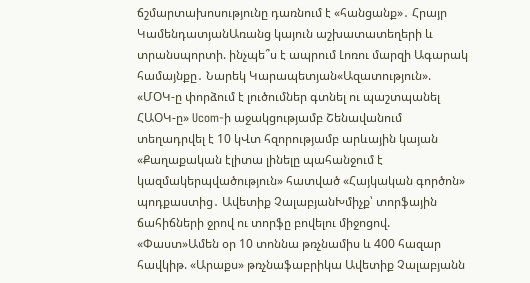ճշմարտախոսությունը դառնում է «հանցանք»․ Հրայր ԿամենդատյանԱռանց կայուն աշխատատեղերի և տրանսպորտի. ինչպե՞ս է ապրում Լոռու մարզի Ագարակ համայնքը․ Նարեկ Կարապետյան«Ազատություն». «ՄՕԿ-ը փորձում է լուծումներ գտնել ու պաշտպանել ՀԱՕԿ-ը» Ucom-ի աջակցությամբ Շենավանում տեղադրվել է 10 կՎտ հզորությամբ արևային կայան «Քաղաքական էլիտա լինելը պահանջում է կազմակերպվածություն» հատված «Հայկական գործոն» պոդքաստից․ Ավետիք ՉալաբյանԽմիչք՝ տորֆային ճահիճների ջրով ու տորֆը բովելու միջոցով. «Փաստ»Ամեն օր 10 տոննա թռչնամիս և 400 հազար հավկիթ. «Արաքս» թռչնաֆաբրիկա Ավետիք Չալաբյանն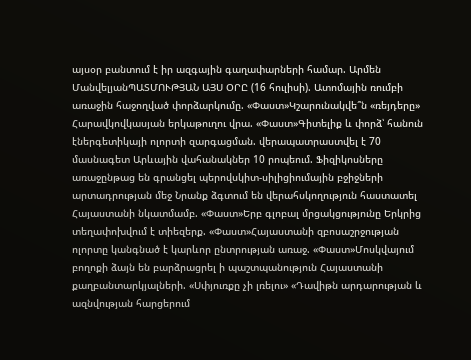այսօր բանտում է իր ազգային գաղափարների համար. Արմեն ՄանվելյանՊԱՏՄՈՒԹՅԱՆ ԱՅՍ ՕՐԸ (16 հուլիսի). Ատոմային ռումբի առաջին հաջողված փորձարկումը. «Փաստ»Կշարունակվե՞ն «ռեյդերը» Հարավկովկասյան երկաթուղու վրա. «Փաստ»Գիտելիք և փորձ՝ հանուն էներգետիկայի ոլորտի զարգացման. վերապատրաստվել է 70 մասնագետ Արևային վահանակներ 10 րոպեում. Ֆիզիկոսները առաջընթաց են գրանցել պերովսկիտ-սիլիցիումային բջիջների արտադրության մեջ Նրանք ձգտում են վերահսկողություն հաստատել Հայաստանի նկատմամբ. «Փաստ»Երբ գլոբալ մրցակցությունը Երկրից տեղափոխվում է տիեզերք. «Փաստ»Հայաստանի զբոսաշրջության ոլորտը կանգնած է կարևոր ընտրության առաջ. «Փաստ»Մոսկվայում բողոքի ձայն են բարձրացրել ի պաշտպանություն Հայաստանի քաղբանտարկյալների. «Սփյուռքը չի լռելու» «Դավիթն արդարության և ազնվության հարցերում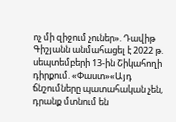ոչ մի զիջում չուներ». Դավիթ Գիշյանն անմահացել է 2022 թ. սեպտեմբերի 13-ին Շիկահողի դիրքում. «Փաստ»«Այդ ճնշումները պատահական չեն, դրանք մտնում են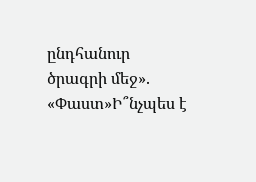ընդհանուր ծրագրի մեջ». «Փաստ»Ի՞նչպես է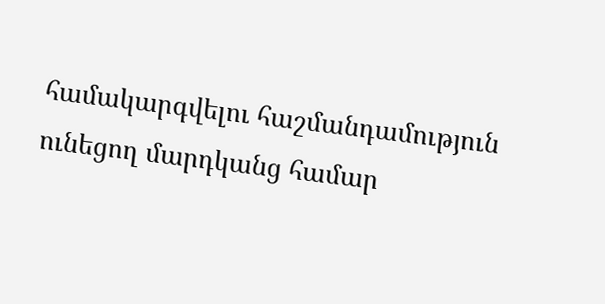համակարգվելու հաշմանդամություն ունեցող մարդկանց համար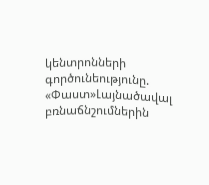կենտրոնների գործունեությունը. «Փաստ»Լայնածավալ բռնաճնշումներին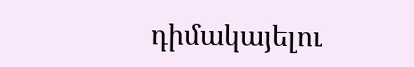դիմակայելու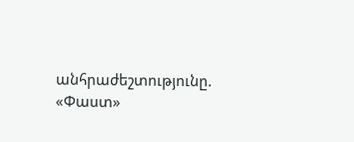անհրաժեշտությունը. «Փաստ»